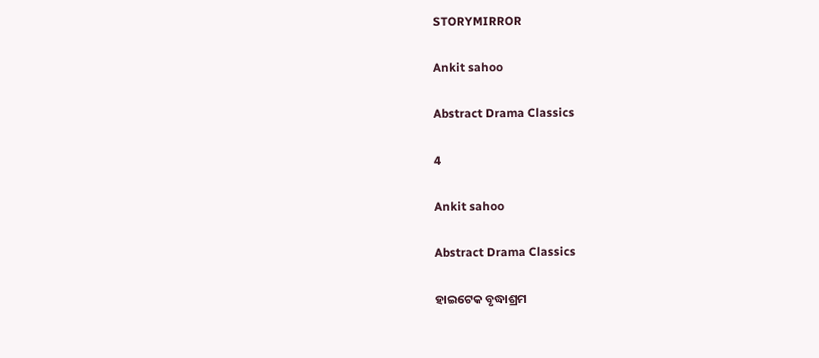STORYMIRROR

Ankit sahoo

Abstract Drama Classics

4

Ankit sahoo

Abstract Drama Classics

ହାଇଟେକ ବୃଦ୍ଧାଶ୍ରମ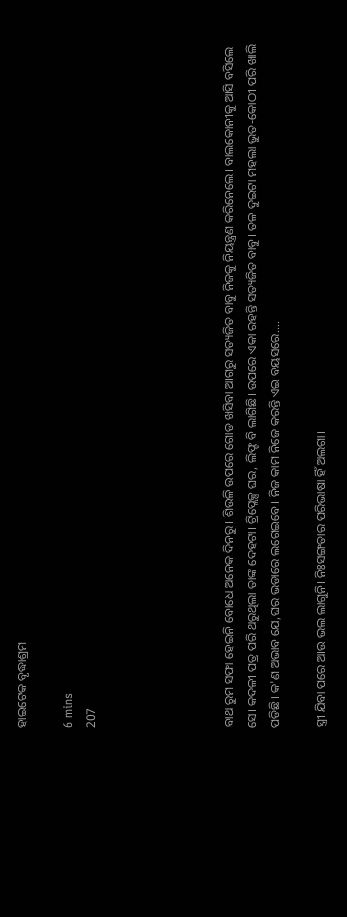ହାଇଟେକ ବୃଦ୍ଧାଶ୍ରମ

6 mins
207





ବାଥ ରୁମ ସଫା ହେଇନି ବୋଧେ ଅନେକ ଦିନରୁ। ଶିଉଳି ଉପରେ ଗୋଡ ଖସିବା ଆଗରୁ ସତ୍ୟଜିତ ବାବୁ ନିଜକୁ ନିୟନ୍ତ୍ରଣ କରିନେଲେ। ବାଲକୋନୀକୁ ଆସି ବସିଲେ ସେ। କଦଳୀ ପତ୍ର ପରି ଥରୁଥିଲା ତାଙ୍କ ଦେହଟା। ଟ୍ରିପ୍ଲେକ୍ସ ଘର, ଲିଫ୍ଟ ବି ଲାଗିଛି। ଉପରେ ଏକା ରହନ୍ତି ସତ୍ୟଜିତ ବାବୁ। ତଳ ଦୁଇଟା ମହଲା ଭୁତ-କୋଠୀ ପରି ଖାଲି ପଡିଛି। କ'ଣ ଅଭାବ ଯେ,ଘର ଭଡାରେ ଲଗେଇବେ। ନିଜ କାମ ନିଜେ କରନ୍ତି ଏଇ ବୟସରେ....

ସ୍ତ୍ରୀ ଯିବା ପରେ ଆଉ ଭଲ ଲାଗୁନି। ନିଃସଙ୍ଗତାର ପରିଭାଷା ହିଁ ଅଲଗା।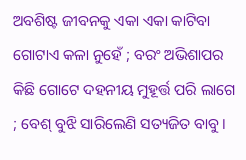ଅବଶିଷ୍ଟ ଜୀବନକୁ ଏକା ଏକା କାଟିବା ଗୋଟାଏ କଳା ନୁହେଁ ; ବରଂ ଅଭିଶାପର କିଛି ଗୋଟେ ଦହନୀୟ ମୁହୂର୍ତ୍ତ ପରି ଲାଗେ ; ବେଶ୍ ବୁଝି ସାରିଲେଣି ସତ୍ୟଜିତ ବାବୁ।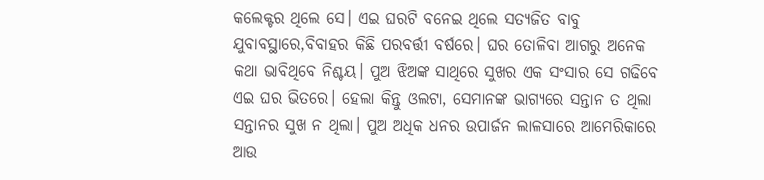କଲେକ୍ଟର ଥିଲେ ସେ। ଏଇ ଘରଟି ବନେଇ ଥିଲେ ସତ୍ୟଜିତ ବାବୁ ଯୁବାବସ୍ଥାରେ,ବିବାହର କିଛି ପରବର୍ତ୍ତୀ ବର୍ଷରେ। ଘର ତୋଳିବା ଆଗରୁ ଅନେକ କଥା ଭାବିଥିବେ ନିଶ୍ଚୟ। ପୁଅ ଝିଅଙ୍କ ସାଥିରେ ସୁଖର ଏକ ସଂସାର ସେ ଗଢିବେ ଏଇ ଘର ଭିତରେ। ହେଲା କିନ୍ତୁ ଓଲଟା, ସେମାନଙ୍କ ଭାଗ୍ୟରେ ସନ୍ତାନ ତ ଥିଲା ସନ୍ତାନର ସୁଖ ନ ଥିଲା। ପୁଅ ଅଧିକ ଧନର ଉପାର୍ଜନ ଲାଳସାରେ ଆମେରିକାରେ ଆଉ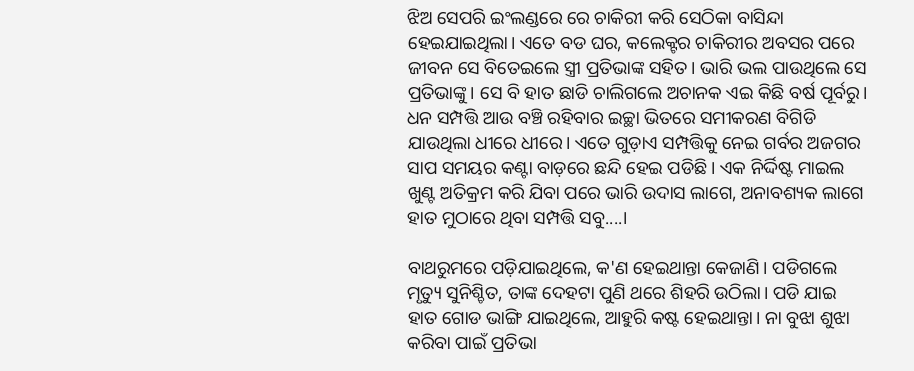ଝିଅ ସେପରି ଇଂଲଣ୍ଡରେ ରେ ଚାକିରୀ କରି ସେଠିକା ବାସିନ୍ଦା ହେଇଯାଇଥିଲା। ଏତେ ବଡ ଘର, କଲେକ୍ଟର ଚାକିରୀର ଅବସର ପରେ ଜୀବନ ସେ ବିତେଇଲେ ସ୍ତ୍ରୀ ପ୍ରତିଭାଙ୍କ ସହିତ। ଭାରି ଭଲ ପାଉଥିଲେ ସେ ପ୍ରତିଭାଙ୍କୁ। ସେ ବି ହାତ ଛାଡି ଚାଲିଗଲେ ଅଚାନକ ଏଇ କିଛି ବର୍ଷ ପୂର୍ବରୁ। ଧନ ସମ୍ପତ୍ତି ଆଉ ବଞ୍ଚି ରହିବାର ଇଚ୍ଛା ଭିତରେ ସମୀକରଣ ବିଗିଡି ଯାଉଥିଲା ଧୀରେ ଧୀରେ। ଏତେ ଗୁଡ଼ାଏ ସମ୍ପତ୍ତିକୁ ନେଇ ଗର୍ବର ଅଜଗର ସାପ ସମୟର କଣ୍ଟା ବାଡ଼ରେ ଛନ୍ଦି ହେଇ ପଡିଛି। ଏକ ନିର୍ଦ୍ଦିଷ୍ଟ ମାଇଲ ଖୁଣ୍ଟ ଅତିକ୍ରମ କରି ଯିବା ପରେ ଭାରି ଉଦାସ ଲାଗେ, ଅନାବଶ୍ୟକ ଲାଗେ ହାତ ମୁଠାରେ ଥିବା ସମ୍ପତ୍ତି ସବୁ....।

ବାଥରୁମରେ ପଡ଼ିଯାଇଥିଲେ, କ'ଣ ହେଇଥାନ୍ତା କେଜାଣି। ପଡିଗଲେ ମୃତ୍ୟୁ ସୁନିଶ୍ଚିତ, ତାଙ୍କ ଦେହଟା ପୁଣି ଥରେ ଶିହରି ଉଠିଲା। ପଡି ଯାଇ ହାତ ଗୋଡ ଭାଙ୍ଗି ଯାଇଥିଲେ, ଆହୁରି କଷ୍ଟ ହେଇଥାନ୍ତା। ନା ବୁଝା ଶୁଝା କରିବା ପାଇଁ ପ୍ରତିଭା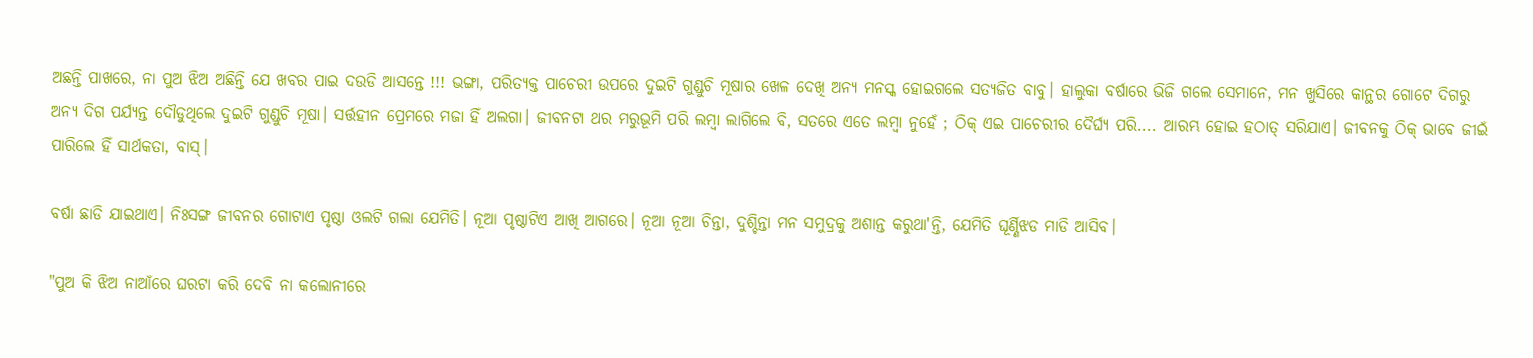ଅଛନ୍ତି ପାଖରେ, ନା ପୁଅ ଝିଅ ଅଛିନ୍ତି ଯେ ଖବର ପାଇ ଦଉଡି ଆସନ୍ତେ !!! ଭଙ୍ଗା, ପରିତ୍ୟକ୍ତ ପାଚେରୀ ଉପରେ ଦୁଇଟି ଗୁଣ୍ଡୁଚି ମୂଷାର ଖେଳ ଦେଖି ଅନ୍ୟ ମନସ୍କ ହୋଇଗଲେ ସତ୍ୟଜିତ ବାବୁ। ହାଲୁକା ବର୍ଷାରେ ଭିଜି ଗଲେ ସେମାନେ, ମନ ଖୁସିରେ କାନ୍ଥର ଗୋଟେ ଦିଗରୁ ଅନ୍ୟ ଦିଗ ପର୍ଯ୍ୟନ୍ତ ଦୌଡୁଥିଲେ ଦୁଇଟି ଗୁଣ୍ଡୁଚି ମୂଷା। ସର୍ତ୍ତହୀନ ପ୍ରେମରେ ମଜା ହିଁ ଅଲଗା। ଜୀବନଟା ଥର ମରୁଭୂମି ପରି ଲମ୍ବା ଲାଗିଲେ ବି, ସତରେ ଏତେ ଲମ୍ବା ନୁହେଁ ; ଠିକ୍ ଏଇ ପାଚେରୀର ଦୈର୍ଘ୍ୟ ପରି.... ଆରମ୍ଭ ହୋଇ ହଠାତ୍ ସରିଯାଏ। ଜୀବନକୁ ଠିକ୍ ଭାବେ ଜୀଇଁ ପାରିଲେ ହିଁ ସାର୍ଥକତା, ବାସ୍।

ବର୍ଷା ଛାଡି ଯାଇଥାଏ। ନିଃସଙ୍ଗ ଜୀବନର ଗୋଟାଏ ପୃଷ୍ଠା ଓଲଟି ଗଲା ଯେମିତି। ନୂଆ ପୃଷ୍ଠାଟିଏ ଆଖି ଆଗରେ। ନୂଆ ନୂଆ ଚିନ୍ତା, ଦୁଶ୍ଚିନ୍ତା ମନ ସମୁଦ୍ରକୁ ଅଶାନ୍ତ କରୁଥା'ନ୍ତି, ଯେମିତି ଘୂର୍ଣ୍ଣିଝଡ ମାଡି ଆସିବ।

"ପୁଅ କି ଝିଅ ନାଆଁରେ ଘରଟା କରି ଦେବି ନା କଲୋନୀରେ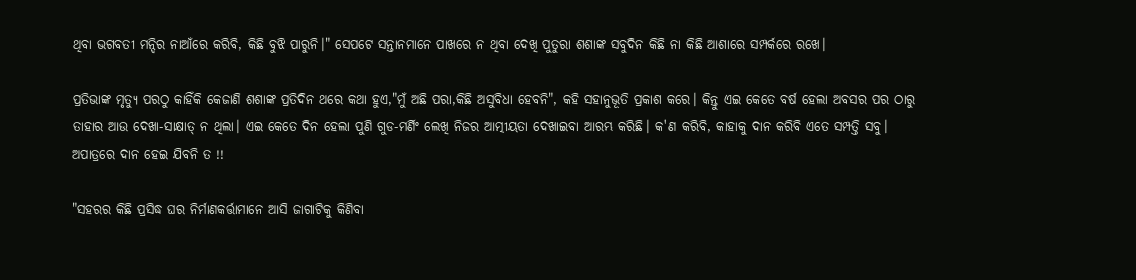ଥିବା ଭଗବତୀ ମନ୍ଦିର ନାଆଁରେ କରିବି, କିଛି ବୁଝି ପାରୁନି।" ସେପଟେ ସନ୍ତାନମାନେ ପାଖରେ ନ ଥିବା ଦେଖି ପୁତୁରା ଶଶାଙ୍କ ସବୁଦିନ କିଛି ନା କିଛି ଆଶାରେ ସମ୍ପର୍କରେ ରଖେ।

ପ୍ରତିଭାଙ୍କ ମୃତ୍ୟୁ ପରଠୁ କାହିଁକି କେଜାଣି ଶଶାଙ୍କ ପ୍ରତିଦିନ ଥରେ କଥା ହୁଏ,"ମୁଁ ଅଛି ପରା,କିଛି ଅସୁବିଧା ହେବନି", କହି ସହାନୁଭୂତି ପ୍ରକାଶ କରେ। କିନ୍ତୁ ଏଇ କେତେ ବର୍ଷ ହେଲା ଅବସର ପର ଠାରୁ ତାହାର ଆଉ ଦେଖା-ସାକ୍ଷାତ୍ ନ ଥିଲା। ଏଇ କେତେ ଦିନ ହେଲା ପୁଣି ଗୁଡ-ମର୍ଣିଂ ଲେଖି ନିଜର ଆତ୍ମୀୟତା ଦେଖାଇବା ଆରମ୍ଭ କରିଛି। କ'ଣ କରିବି, କାହାକୁ ଦାନ କରିବି ଏତେ ସମ୍ପତ୍ତି ସବୁ। ଅପାତ୍ରରେ ଦାନ ହେଇ ଯିବନି ତ !!

"ସହରର କିଛି ପ୍ରସିଦ୍ଧ ଘର ନିର୍ମାଣକର୍ତ୍ତାମାନେ ଆସି ଜାଗାଟିକୁ କିଣିବା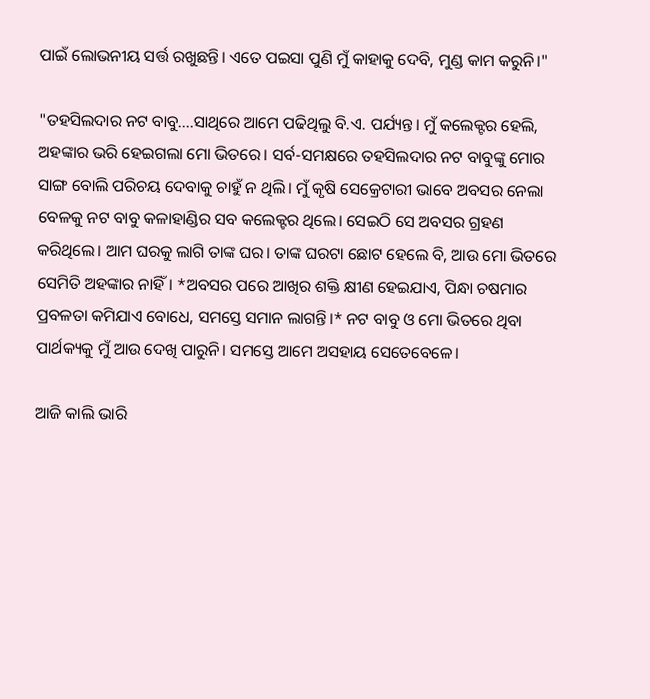ପାଇଁ ଲୋଭନୀୟ ସର୍ତ୍ତ ରଖୁଛନ୍ତି। ଏତେ ପଇସା ପୁଣି ମୁଁ କାହାକୁ ଦେବି, ମୁଣ୍ଡ କାମ କରୁନି।"

"ତହସିଲଦାର ନଟ ବାବୁ....ସାଥିରେ ଆମେ ପଢିଥିଲୁ ବି.ଏ. ପର୍ଯ୍ୟନ୍ତ। ମୁଁ କଲେକ୍ଟର ହେଲି, ଅହଙ୍କାର ଭରି ହେଇଗଲା ମୋ ଭିତରେ। ସର୍ବ-ସମକ୍ଷରେ ତହସିଲଦାର ନଟ ବାବୁଙ୍କୁ ମୋର ସାଙ୍ଗ ବୋଲି ପରିଚୟ ଦେବାକୁ ଚାହୁଁ ନ ଥିଲି। ମୁଁ କୃଷି ସେକ୍ରେଟାରୀ ଭାବେ ଅବସର ନେଲା ବେଳକୁ ନଟ ବାବୁ କଳାହାଣ୍ଡିର ସବ କଲେକ୍ଟର ଥିଲେ। ସେଇଠି ସେ ଅବସର ଗ୍ରହଣ କରିଥିଲେ। ଆମ ଘରକୁ ଲାଗି ତାଙ୍କ ଘର। ତାଙ୍କ ଘରଟା ଛୋଟ ହେଲେ ବି, ଆଉ ମୋ ଭିତରେ ସେମିତି ଅହଙ୍କାର ନାହିଁ। *ଅବସର ପରେ ଆଖିର ଶକ୍ତି କ୍ଷୀଣ ହେଇଯାଏ, ପିନ୍ଧା ଚଷମାର ପ୍ରବଳତା କମିଯାଏ ବୋଧେ, ସମସ୍ତେ ସମାନ ଲାଗନ୍ତି।* ନଟ ବାବୁ ଓ ମୋ ଭିତରେ ଥିବା ପାର୍ଥକ୍ୟକୁ ମୁଁ ଆଉ ଦେଖି ପାରୁନି। ସମସ୍ତେ ଆମେ ଅସହାୟ ସେତେବେଳେ।

ଆଜି କାଲି ଭାରି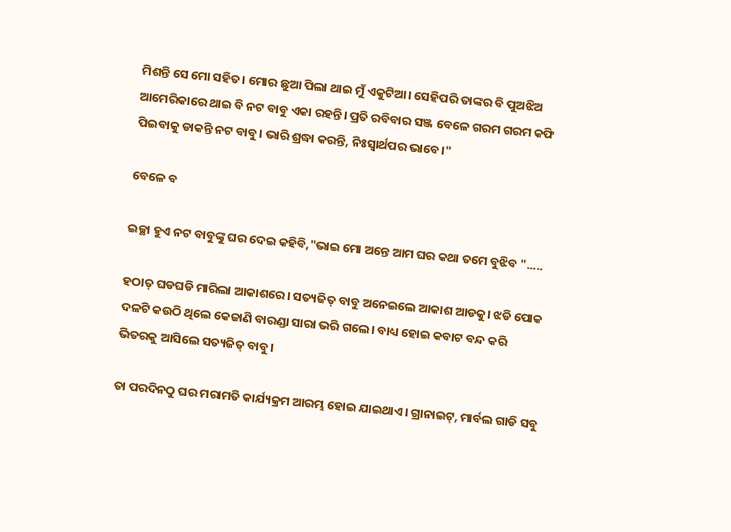ମିଶନ୍ତି ସେ ମୋ ସହିତ। ମୋର ଛୁଆ ପିଲା ଥାଇ ମୁଁ ଏକୁଟିଆ। ସେହିପରି ତାଙ୍କର ବି ପୁଅଝିଅ ଆମେରିକାରେ ଥାଇ ବି ନଟ ବାବୁ ଏକା ରହନ୍ତି। ପ୍ରତି ରବିବାର ସଞ୍ଜ ବେଳେ ଗରମ ଗରମ କଫି ପିଇବାକୁ ଡାକନ୍ତି ନଟ ବାବୁ। ଭାରି ଶ୍ରଦ୍ଧା କରନ୍ତି, ନିଃସ୍ବାର୍ଥପର ଭାବେ।"

ବେଳେ ବ

ଇଚ୍ଛା ହୁଏ ନଟ ବାବୁଙ୍କୁ ଘର ଦେଇ କହିବି,"ଭାଇ ମୋ ଅନ୍ତେ ଆମ ଘର କଥା ତମେ ବୁଝିବ ".....

ହଠାତ୍ ଘଡଘଡି ମାରିଲା ଆକାଶରେ। ସତ୍ୟଜିତ୍ ବାବୁ ଅନେଇଲେ ଆକାଶ ଆଡକୁ। ଝଡି ପୋକ ଦଳଟି କଉଠି ଥିଲେ କେଜାଣି ବାରଣ୍ଡା ସାରା ଭରି ଗଲେ। ବାଧ୍ୟ ହୋଇ କବାଟ ବନ୍ଦ କରି ଭିତରକୁ ଆସିଲେ ସତ୍ୟଜିତ୍ ବାବୁ।

ତା ପରଦିନଠୁ ଘର ମରାମତି କାର୍ଯ୍ୟକ୍ରମ ଆରମ୍ଭ ହୋଇ ଯାଇଥାଏ। ଗ୍ରାନାଇଟ୍, ମାର୍ବଲ ଗାଡି ସବୁ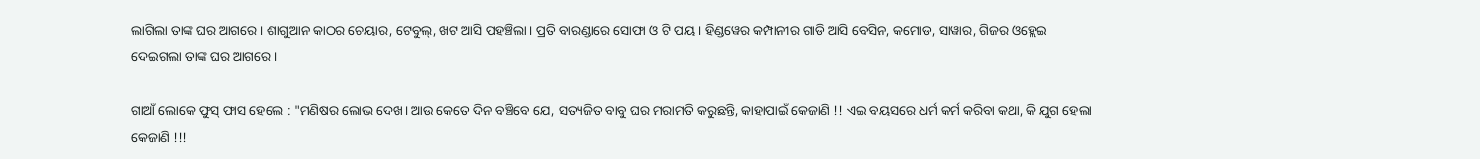ଲାଗିଲା ତାଙ୍କ ଘର ଆଗରେ। ଶାଗୁଆନ କାଠର ଚେୟାର, ଟେବୁଲ୍, ଖଟ ଆସି ପହଞ୍ଚିଲା। ପ୍ରତି ବାରଣ୍ଡାରେ ସୋଫା ଓ ଟି ପୟ। ହିଣ୍ଡୱେର କମ୍ପାନୀର ଗାଡି ଆସି ବେସିନ, କମୋଡ, ସାୱାର, ଗିଜର ଓହ୍ଲେଇ ଦେଇଗଲା ତାଙ୍କ ଘର ଆଗରେ।

ଗାଆଁ ଲୋକେ ଫୁସ୍ ଫାସ ହେଲେ : "ମଣିଷର ଲୋଭ ଦେଖ। ଆଉ କେତେ ଦିନ ବଞ୍ଚିବେ ଯେ, ସତ୍ୟଜିତ ବାବୁ ଘର ମରାମତି କରୁଛନ୍ତି, କାହାପାଇଁ କେଜାଣି !! ଏଇ ବୟସରେ ଧର୍ମ କର୍ମ କରିବା କଥା, କି ଯୁଗ ହେଲା କେଜାଣି !!!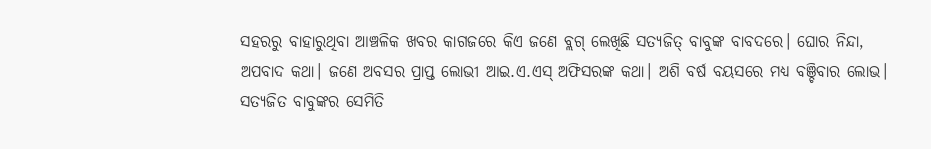ସହରରୁ ବାହାରୁଥିବା ଆଞ୍ଚଳିକ ଖବର କାଗଜରେ କିଏ ଜଣେ ବ୍ଲଗ୍ ଲେଖିଛି ସତ୍ୟଜିତ୍ ବାବୁଙ୍କ ବାବଦରେ। ଘୋର ନିନ୍ଦା, ଅପବାଦ କଥା। ଜଣେ ଅବସର ପ୍ରାପ୍ତ ଲୋଭୀ ଆଇ.ଏ.ଏସ୍ ଅଫିସରଙ୍କ କଥା। ଅଶି ବର୍ଷ ବୟସରେ ମଧ୍ୟ ବଞ୍ଚିବାର ଲୋଭ। ସତ୍ୟଜିତ ବାବୁଙ୍କର ସେମିତି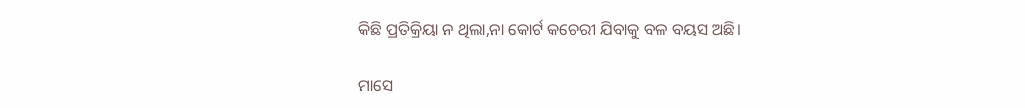କିଛି ପ୍ରତିକ୍ରିୟା ନ ଥିଲା,ନା କୋର୍ଟ କଚେରୀ ଯିବାକୁ ବଳ ବୟସ ଅଛି।

ମାସେ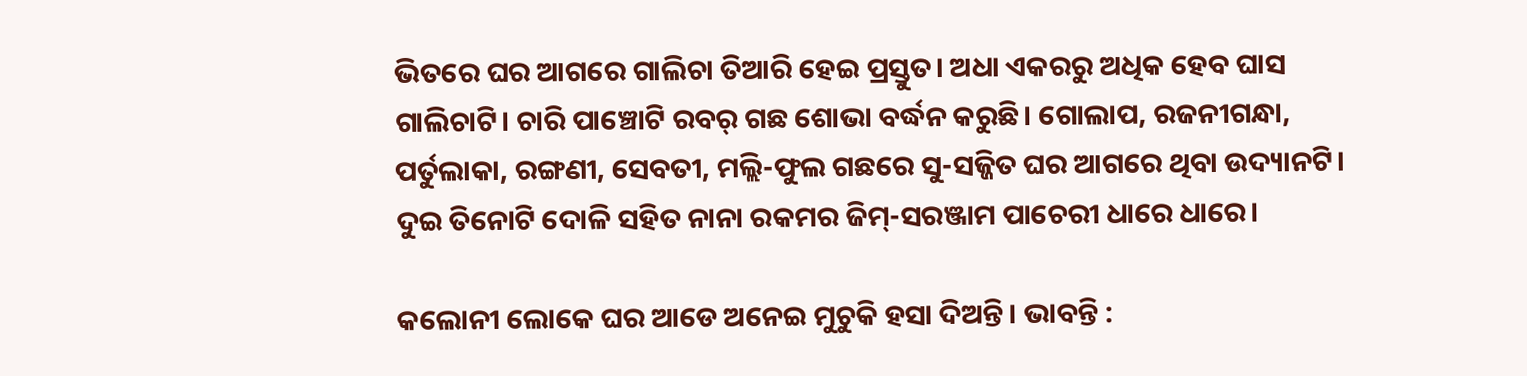ଭିତରେ ଘର ଆଗରେ ଗାଲିଚା ତିଆରି ହେଇ ପ୍ରସ୍ତୁତ। ଅଧା ଏକରରୁ ଅଧିକ ହେବ ଘାସ ଗାଲିଚାଟି। ଚାରି ପାଞ୍ଚୋଟି ରବର୍ ଗଛ ଶୋଭା ବର୍ଦ୍ଧନ କରୁଛି। ଗୋଲାପ, ରଜନୀଗନ୍ଧା, ପର୍ତୁଲାକା, ରଙ୍ଗଣୀ, ସେବତୀ, ମଲ୍ଲି-ଫୁଲ ଗଛରେ ସୁ-ସଜ୍ଜିତ ଘର ଆଗରେ ଥିବା ଉଦ୍ୟାନଟି। ଦୁଇ ତିନୋଟି ଦୋଳି ସହିତ ନାନା ରକମର ଜିମ୍-ସରଞ୍ଜାମ ପାଚେରୀ ଧାରେ ଧାରେ।

କଲୋନୀ ଲୋକେ ଘର ଆଡେ ଅନେଇ ମୁଚୁକି ହସା ଦିଅନ୍ତି। ଭାବନ୍ତି :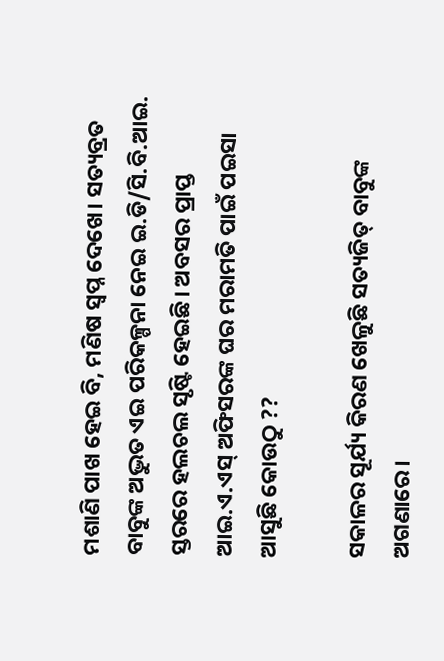ମଶାଣି ପାଖ ହେଇ ବି, ମଣିଷ ସ୍ବପ୍ନ ଦେଖେ। ସତ୍ୟବ୍ରତ ବାବୁଙ୍କ ଅଦ୍ଭୁତ ଏଇ ପରିକଳ୍ପନା ନେଇ ଇ.ଡି/ସି.ବି.ଆଇ. ସ୍ତରରେ ହଲଚଲ ସୃଷ୍ଟି ହେଇଛି। ଅବସର ପ୍ରାପ୍ତ ଆଇ.ଏ.ଏସ୍ ଅଫିସରଙ୍କ ଘର ମରାମତି ପାଇଁ ପଇସା ଆସୁଛି କୋଉଠୁ ??

ସକାଳର ସୂର୍ଯ୍ୟ କିରଣ ଖେଳୁଛି ସତ୍ୟଜିତ୍ ବାବୁଙ୍କ ଅଗଣାରେ।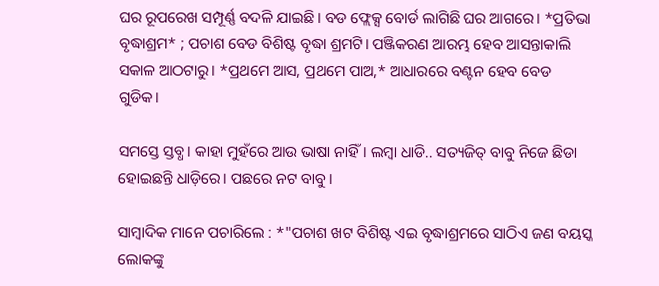ଘର ରୂପରେଖ ସମ୍ପୂର୍ଣ୍ଣ ବଦଳି ଯାଇଛି। ବଡ ଫ୍ଲେକ୍ସ ବୋର୍ଡ ଲାଗିଛି ଘର ଆଗରେ। *ପ୍ରତିଭା ବୃଦ୍ଧାଶ୍ରମ* ; ପଚାଶ ବେଡ ବିଶିଷ୍ଟ ବୃଦ୍ଧା ଶ୍ରମଟି। ପଞ୍ଜିକରଣ ଆରମ୍ଭ ହେବ ଆସନ୍ତାକାଲି ସକାଳ ଆଠଟାରୁ। *ପ୍ରଥମେ ଆସ, ପ୍ରଥମେ ପାଅ,* ଆଧାରରେ ବଣ୍ଟନ ହେବ ବେଡ ଗୁଡିକ।

ସମସ୍ତେ ସ୍ତବ୍ଧ। କାହା ମୁହଁରେ ଆଉ ଭାଷା ନାହିଁ। ଲମ୍ବା ଧାଡି.. ସତ୍ୟଜିତ୍ ବାବୁ ନିଜେ ଛିଡା ହୋଇଛନ୍ତି ଧାଡ଼ିରେ। ପଛରେ ନଟ ବାବୁ।

ସାମ୍ବାଦିକ ମାନେ ପଚାରିଲେ : *"ପଚାଶ ଖଟ ବିଶିଷ୍ଟ ଏଇ ବୃଦ୍ଧାଶ୍ରମରେ ସାଠିଏ ଜଣ ବୟସ୍କ ଲୋକଙ୍କୁ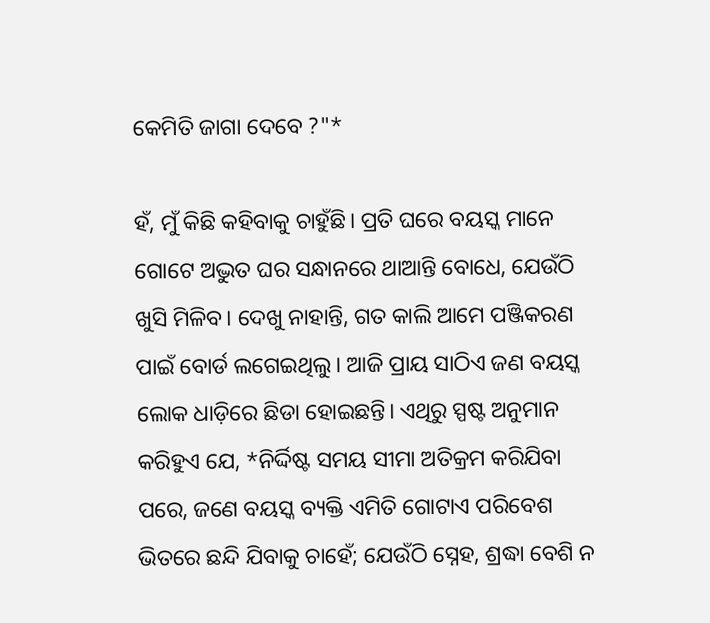କେମିତି ଜାଗା ଦେବେ ?"*

ହଁ, ମୁଁ କିଛି କହିବାକୁ ଚାହୁଁଛି। ପ୍ରତି ଘରେ ବୟସ୍କ ମାନେ ଗୋଟେ ଅଦ୍ଭୁତ ଘର ସନ୍ଧାନରେ ଥାଆନ୍ତି ବୋଧେ, ଯେଉଁଠି ଖୁସି ମିଳିବ। ଦେଖୁ ନାହାନ୍ତି, ଗତ କାଲି ଆମେ ପଞ୍ଜିକରଣ ପାଇଁ ବୋର୍ଡ ଲଗେଇଥିଲୁ। ଆଜି ପ୍ରାୟ ସାଠିଏ ଜଣ ବୟସ୍କ ଲୋକ ଧାଡ଼ିରେ ଛିଡା ହୋଇଛନ୍ତି। ଏଥିରୁ ସ୍ପଷ୍ଟ ଅନୁମାନ କରିହୁଏ ଯେ, *ନିର୍ଦ୍ଦିଷ୍ଟ ସମୟ ସୀମା ଅତିକ୍ରମ କରିଯିବା ପରେ, ଜଣେ ବୟସ୍କ ବ୍ୟକ୍ତି ଏମିତି ଗୋଟାଏ ପରିବେଶ ଭିତରେ ଛନ୍ଦି ଯିବାକୁ ଚାହେଁ; ଯେଉଁଠି ସ୍ନେହ, ଶ୍ରଦ୍ଧା ବେଶି ନ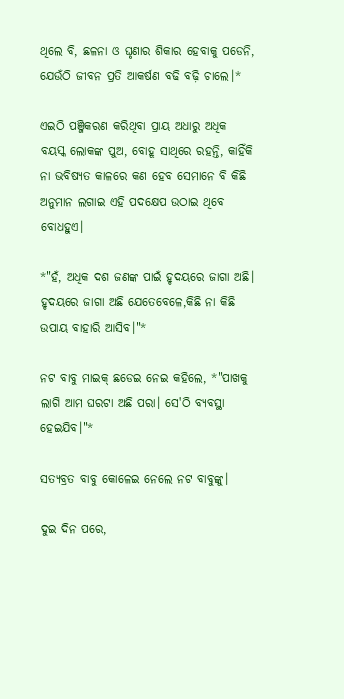ଥିଲେ ବି, ଛଳନା ଓ ଘୃଣାର ଶିକାର ହେବାକୁ ପଡେନି, ଯେଉଁଠି ଜୀବନ ପ୍ରତି ଆକର୍ଷଣ ବଢି ବଢ଼ି ଚାଲେ।*

ଏଇଠି ପଞ୍ଜିକରଣ କରିଥିବା ପ୍ରାୟ ଅଧାରୁ ଅଧିକ ବୟସ୍କ ଲୋକଙ୍କ ପୁଅ, ବୋହୂ ସାଥିରେ ରହନ୍ତି, କାହିଁକି ନା ଭବିଷ୍ୟତ କାଳରେ କଣ ହେବ ସେମାନେ ବି କିଛି ଅନୁମାନ ଲଗାଇ ଏହି ପଦକ୍ଷେପ ଉଠାଇ ଥିବେ ବୋଧହୁଏ।

*"ହଁ, ଅଧିକ ଦଶ ଜଣଙ୍କ ପାଇଁ ହୃଦୟରେ ଜାଗା ଅଛି। ହୃଦୟରେ ଜାଗା ଅଛି ଯେତେବେଳେ,କିଛି ନା କିଛି ଉପାୟ ବାହାରି ଆସିବ।"*

ନଟ ବାବୁ ମାଇକ୍ ଛଡେଇ ନେଇ କହିଲେ, *"ପାଖକୁ ଲାଗି ଆମ ଘରଟା ଅଛି ପରା। ସେ'ଠି ବ୍ୟବସ୍ଥା ହେଇଯିବ।"*

ସତ୍ୟବ୍ରତ ବାବୁ କୋଳେଇ ନେଲେ ନଟ ବାବୁଙ୍କୁ।

ଦୁଇ ଦିନ ପରେ,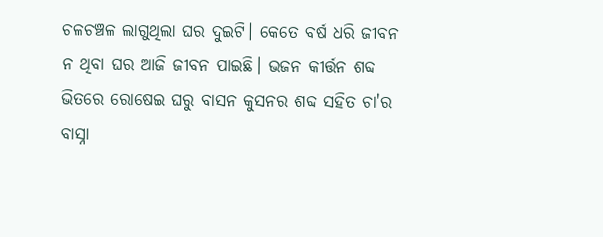ଚଳଚଞ୍ଚଳ ଲାଗୁଥିଲା ଘର ଦୁଇଟି। କେତେ ବର୍ଷ ଧରି ଜୀବନ ନ ଥିବା ଘର ଆଜି ଜୀବନ ପାଇଛି। ଭଜନ କୀର୍ତ୍ତନ ଶବ୍ଦ ଭିତରେ ରୋଷେଇ ଘରୁ ବାସନ କୁସନର ଶବ୍ଦ ସହିତ ଚା'ର ବାସ୍ନା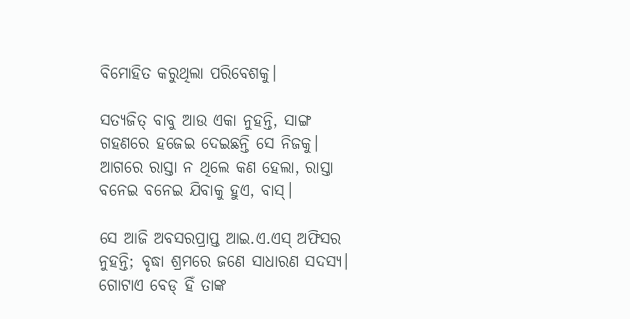ବିମୋହିତ କରୁଥିଲା ପରିବେଶକୁ।

ସତ୍ୟଜିତ୍ ବାବୁ ଆଉ ଏକା ନୁହନ୍ତି, ସାଙ୍ଗ ଗହଣରେ ହଜେଇ ଦେଇଛନ୍ତି ସେ ନିଜକୁ। ଆଗରେ ରାସ୍ତା ନ ଥିଲେ କଣ ହେଲା, ରାସ୍ତା ବନେଇ ବନେଇ ଯିବାକୁ ହୁଏ, ବାସ୍।

ସେ ଆଜି ଅବସରପ୍ରାପ୍ତ ଆଇ.ଏ.ଏସ୍ ଅଫିସର ନୁହନ୍ତି; ବୃଦ୍ଧା ଶ୍ରମରେ ଜଣେ ସାଧାରଣ ସଦସ୍ୟ। ଗୋଟାଏ ବେଡ୍ ହିଁ ତାଙ୍କ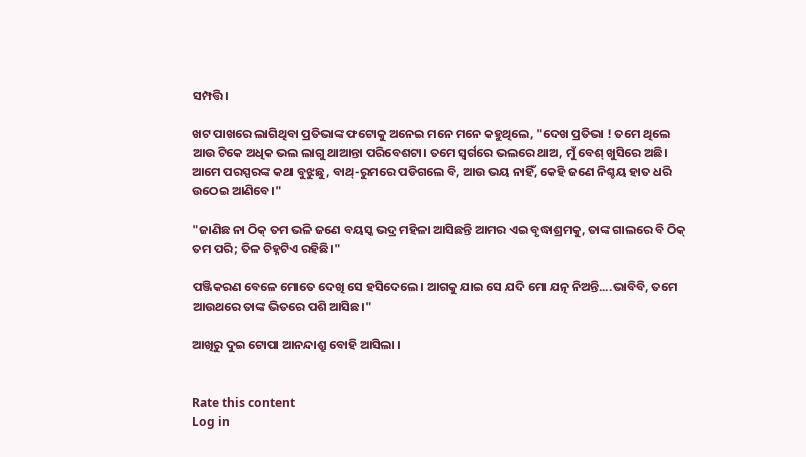ସମ୍ପତ୍ତି।

ଖଟ ପାଖରେ ଲାଗିଥିବା ପ୍ରତିଭାଙ୍କ ଫଟୋକୁ ଅନେଇ ମନେ ମନେ କହୁଥିଲେ, "ଦେଖ ପ୍ରତିଭା ! ତମେ ଥିଲେ ଆଉ ଟିକେ ଅଧିକ ଭଲ ଲାଗୁ ଥାଆନ୍ତା ପରିବେଶଟା। ତମେ ସ୍ଵର୍ଗରେ ଭଲରେ ଥାଅ, ମୁଁ ବେଶ୍ ଖୁସିରେ ଅଛି। ଆମେ ପରସ୍ପରଙ୍କ କଥା ବୁଝୁଛୁ, ବାଥ୍-ରୁମରେ ପଡିଗଲେ ବି, ଆଉ ଭୟ ନାହିଁ, କେହି ଜଣେ ନିଶ୍ଚୟ ହାତ ଧରି ଉଠେଇ ଆଣିବେ।"

"ଜାଣିଛ ନା ଠିକ୍ ତମ ଭଳି ଜଣେ ବୟସ୍କ ଭଦ୍ର ମହିଳା ଆସିଛନ୍ତି ଆମର ଏଇ ବୃଦ୍ଧାଶ୍ରମକୁ, ତାଙ୍କ ଗାଲରେ ବି ଠିକ୍ ତମ ପରି; ତିଳ ଚିହ୍ନଟିଏ ରହିଛି।"

ପଞ୍ଜିକରଣ ବେଳେ ମୋତେ ଦେଖି ସେ ହସିଦେଲେ। ଆଗକୁ ଯାଇ ସେ ଯଦି ମୋ ଯତ୍ନ ନିଅନ୍ତି....ଭାବିବି, ତମେ ଆଉଥରେ ତାଙ୍କ ଭିତରେ ପଶି ଆସିଛ।"

ଆଖିରୁ ଦୁଇ ଟୋପା ଆନନ୍ଦାଶ୍ରୁ ବୋହି ଆସିଲା ।


Rate this content
Log in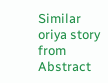Similar oriya story from Abstract